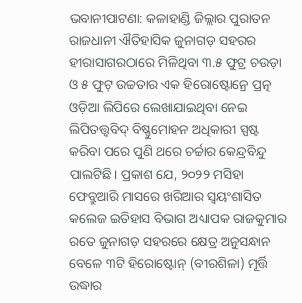ଭବାନୀପାଟଣା: କଳାହାଣ୍ଡି ଜିଲ୍ଲାର ପୁରାତନ ରାଜଧାନୀ ଐତିହାସିକ ଜୁନାଗଡ଼ ସହରର ହୀରାସାଗରଠାରେ ମିଳିଥିବା ୩.୫ ଫୁଟ୍ର ଚଉଡ଼ା ଓ ୫ ଫୁଟ୍ ଉଚ୍ଚତାର ଏକ ହିରୋଷ୍ଟୋନ୍ରେ ପ୍ରତ୍ନ ଓଡ଼ିଆ ଲିପିରେ ଲେଖାଯାଇଥିବା ନେଇ ଲିପିତତ୍ତ୍ବବିଦ୍ ବିଷ୍ଣୁମୋହନ ଅଧିକାରୀ ସ୍ପଷ୍ଟ କରିବା ପରେ ପୁଣି ଥରେ ଚର୍ଚ୍ଚାର କେନ୍ଦ୍ରବିନ୍ଦୁ ପାଲଟିଛି। ପ୍ରକାଶ ଯେ, ୨୦୨୨ ମସିହା ଫେବ୍ରୁଆରି ମାସରେ ଖରିଆର ସ୍ବୟଂଶାସିତ କଲେଜ ଇତିହାସ ବିଭାଗ ଅଧ୍ୟାପକ ରାଜକୁମାର ରତେ ଜୁନାଗଡ଼ ସହରରେ କ୍ଷେତ୍ର ଅନୁସନ୍ଧାନ ବେଳେ ୩ଟି ହିରୋଷ୍ଟୋନ୍ (ବୀରଶିଳା) ମୂର୍ତ୍ତି ଉଦ୍ଧାର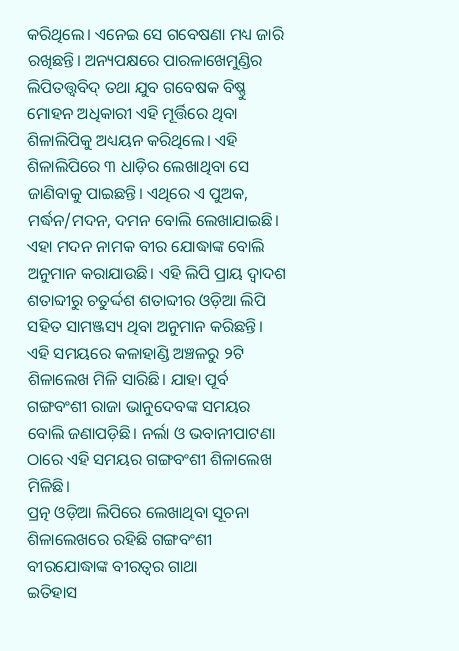କରିଥିଲେ। ଏନେଇ ସେ ଗବେଷଣା ମଧ୍ୟ ଜାରି ରଖିଛନ୍ତି। ଅନ୍ୟପକ୍ଷରେ ପାରଳାଖେମୁଣ୍ଡିର ଲିପିତତ୍ତ୍ବବିଦ୍ ତଥା ଯୁବ ଗବେଷକ ବିଷ୍ଣୁ ମୋହନ ଅଧିକାରୀ ଏହି ମୂର୍ତ୍ତିରେ ଥିବା ଶିଳାଲିପିକୁ ଅଧ୍ୟୟନ କରିଥିଲେ। ଏହି ଶିଳାଲିପିରେ ୩ ଧାଡ଼ିର ଲେଖାଥିବା ସେ ଜାଣିବାକୁ ପାଇଛନ୍ତି। ଏଥିରେ ଏ ପୁଅକ, ମର୍ଦ୍ଧନ/ମଦନ, ଦମନ ବୋଲି ଲେଖାଯାଇଛି। ଏହା ମଦନ ନାମକ ବୀର ଯୋଦ୍ଧାଙ୍କ ବୋଲି ଅନୁମାନ କରାଯାଉଛି। ଏହି ଲିପି ପ୍ରାୟ ଦ୍ବାଦଶ ଶତାବ୍ଦୀରୁ ଚତୁର୍ଦ୍ଦଶ ଶତାବ୍ଦୀର ଓଡ଼ିଆ ଲିପି ସହିତ ସାମଞ୍ଜସ୍ୟ ଥିବା ଅନୁମାନ କରିଛନ୍ତି। ଏହି ସମୟରେ କଳାହାଣ୍ଡି ଅଞ୍ଚଳରୁ ୨ଟି ଶିଳାଲେଖ ମିଳି ସାରିଛି। ଯାହା ପୂର୍ବ ଗଙ୍ଗବଂଶୀ ରାଜା ଭାନୁଦେବଙ୍କ ସମୟର ବୋଲି ଜଣାପଡ଼ିଛି। ନର୍ଲା ଓ ଭବାନୀପାଟଣା ଠାରେ ଏହି ସମୟର ଗଙ୍ଗବଂଶୀ ଶିଳାଲେଖ ମିଳିଛି।
ପ୍ରତ୍ନ ଓଡ଼ିଆ ଲିପିରେ ଲେଖାଥିବା ସୂଚନା
ଶିଳାଲେଖରେ ରହିଛି ଗଙ୍ଗବଂଶୀ ବୀରଯୋଦ୍ଧାଙ୍କ ବୀରତ୍ବର ଗାଥା
ଇତିହାସ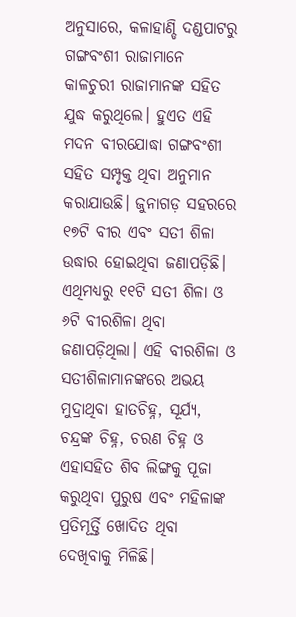ଅନୁସାରେ, କଳାହାଣ୍ଡି ଦଣ୍ଡପାଟରୁ ଗଙ୍ଗବଂଶୀ ରାଜାମାନେ କାଳଚୁରୀ ରାଜାମାନଙ୍କ ସହିତ ଯୁଦ୍ଧ କରୁଥିଲେ। ହୁଏତ ଏହି ମଦନ ବୀରଯୋଦ୍ଧା ଗଙ୍ଗବଂଶୀ ସହିତ ସମ୍ପୃକ୍ତ ଥିବା ଅନୁମାନ କରାଯାଉଛି। ଜୁନାଗଡ଼ ସହରରେ ୧୭ଟି ବୀର ଏବଂ ସତୀ ଶିଳା ଉଦ୍ଧାର ହୋଇଥିବା ଜଣାପଡ଼ିଛି। ଏଥିମଧ୍ୟରୁ ୧୧ଟି ସତୀ ଶିଳା ଓ ୬ଟି ବୀରଶିଳା ଥିବା ଜଣାପଡ଼ିଥିଲା। ଏହି ବୀରଶିଳା ଓ ସତୀଶିଳାମାନଙ୍କରେ ଅଭୟ ମୁଦ୍ରାଥିବା ହାତଚିହ୍ନ, ସୂର୍ଯ୍ୟ, ଚନ୍ଦ୍ରଙ୍କ ଚିହ୍ନ, ଚରଣ ଚିହ୍ନ ଓ ଏହାସହିତ ଶିବ ଲିଙ୍ଗକୁ ପୂଜା କରୁଥିବା ପୁରୁଷ ଏବଂ ମହିଳାଙ୍କ ପ୍ରତିମୂର୍ତ୍ତି ଖୋଦିତ ଥିବା ଦେଖିବାକୁ ମିଳିଛି।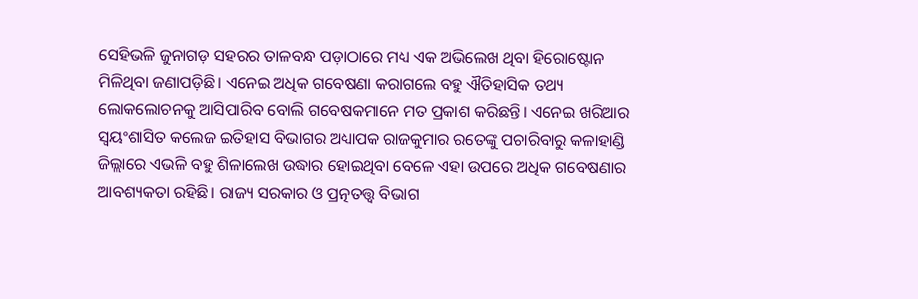ସେହିଭଳି ଜୁନାଗଡ଼ ସହରର ତାଳବନ୍ଧ ପଡ଼ାଠାରେ ମଧ୍ୟ ଏକ ଅଭିଲେଖ ଥିବା ହିରୋଷ୍ଟୋନ ମିଳିଥିବା ଜଣାପଡ଼ିଛି। ଏନେଇ ଅଧିକ ଗବେଷଣା କରାଗଲେ ବହୁ ଐତିହାସିକ ତଥ୍ୟ ଲୋକଲୋଚନକୁ ଆସିପାରିବ ବୋଲି ଗବେଷକମାନେ ମତ ପ୍ରକାଶ କରିଛନ୍ତି। ଏନେଇ ଖରିଆର ସ୍ବୟଂଶାସିତ କଲେଜ ଇତିହାସ ବିଭାଗର ଅଧ୍ୟାପକ ରାଜକୁମାର ରତେଙ୍କୁ ପଚାରିବାରୁ କଳାହାଣ୍ଡି ଜିଲ୍ଲାରେ ଏଭଳି ବହୁ ଶିଳାଲେଖ ଉଦ୍ଧାର ହୋଇଥିବା ବେଳେ ଏହା ଉପରେ ଅଧିକ ଗବେଷଣାର ଆବଶ୍ୟକତା ରହିଛି। ରାଜ୍ୟ ସରକାର ଓ ପ୍ରତ୍ନତତ୍ତ୍ବ ବିଭାଗ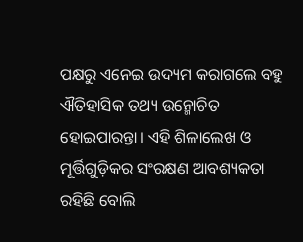ପକ୍ଷରୁ ଏନେଇ ଉଦ୍ୟମ କରାଗଲେ ବହୁ ଐତିହାସିକ ତଥ୍ୟ ଉନ୍ମୋଚିତ ହୋଇପାରନ୍ତା। ଏହି ଶିଳାଲେଖ ଓ ମୂର୍ତ୍ତିଗୁଡ଼ିକର ସଂରକ୍ଷଣ ଆବଶ୍ୟକତା ରହିଛି ବୋଲି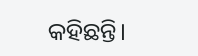କହିଛନ୍ତି।